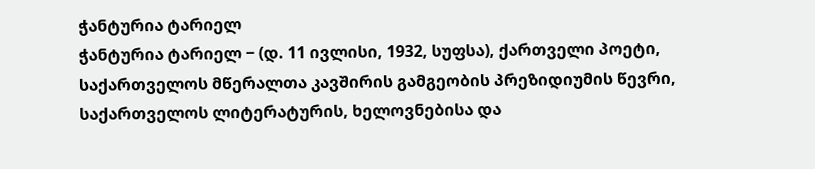ჭანტურია ტარიელ
ჭანტურია ტარიელ − (დ. 11 ივლისი, 1932, სუფსა), ქართველი პოეტი, საქართველოს მწერალთა კავშირის გამგეობის პრეზიდიუმის წევრი, საქართველოს ლიტერატურის, ხელოვნებისა და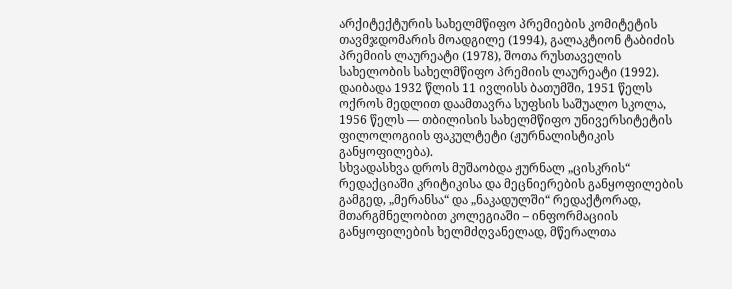არქიტექტურის სახელმწიფო პრემიების კომიტეტის თავმჯდომარის მოადგილე (1994), გალაკტიონ ტაბიძის პრემიის ლაურეატი (1978), შოთა რუსთაველის სახელობის სახელმწიფო პრემიის ლაურეატი (1992).
დაიბადა 1932 წლის 11 ივლისს ბათუმში, 1951 წელს ოქროს მედლით დაამთავრა სუფსის საშუალო სკოლა, 1956 წელს — თბილისის სახელმწიფო უნივერსიტეტის ფილოლოგიის ფაკულტეტი (ჟურნალისტიკის განყოფილება).
სხვადასხვა დროს მუშაობდა ჟურნალ „ცისკრის“ რედაქციაში კრიტიკისა და მეცნიერების განყოფილების გამგედ, „მერანსა“ და „ნაკადულში“ რედაქტორად, მთარგმნელობით კოლეგიაში – ინფორმაციის განყოფილების ხელმძღვანელად, მწერალთა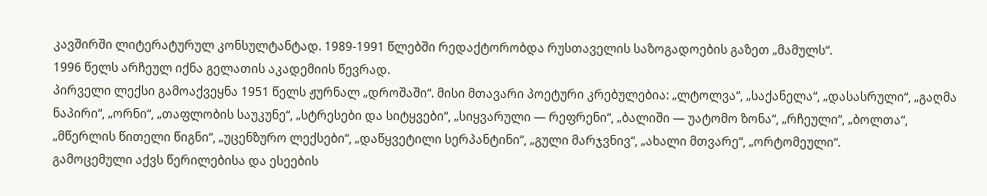კავშირში ლიტერატურულ კონსულტანტად. 1989-1991 წლებში რედაქტორობდა რუსთაველის საზოგადოების გაზეთ „მამულს“.
1996 წელს არჩეულ იქნა გელათის აკადემიის წევრად.
პირველი ლექსი გამოაქვეყნა 1951 წელს ჟურნალ „დროშაში“. მისი მთავარი პოეტური კრებულებია: „ლტოლვა“, „საქანელა“, „დასასრული“, „გაღმა ნაპირი“, „ორნი“, „თაფლობის საუკუნე“, „სტრესები და სიტყვები“, „სიყვარული ― რეფრენი“, „ბალიში — უატომო ზონა“, „რჩეული“, „ბოლთა“, „მწერლის წითელი წიგნი“, „უცენზურო ლექსები“, „დაწყვეტილი სერპანტინი“, „გული მარჯვნივ“, „ახალი მთვარე“, „ორტომეული“.
გამოცემული აქვს წერილებისა და ესეების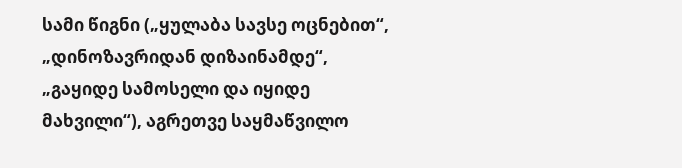სამი წიგნი („ყულაბა სავსე ოცნებით“, „დინოზავრიდან დიზაინამდე“, „გაყიდე სამოსელი და იყიდე მახვილი“), აგრეთვე საყმაწვილო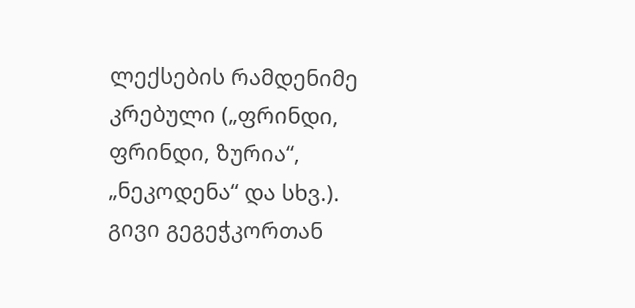ლექსების რამდენიმე კრებული („ფრინდი, ფრინდი, ზურია“, „ნეკოდენა“ და სხვ.).
გივი გეგეჭკორთან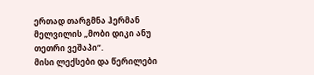ერთად თარგმნა ჰერმან მელვილის „მობი დიკი ანუ თეთრი ვეშაპი“.
მისი ლექსები და წერილები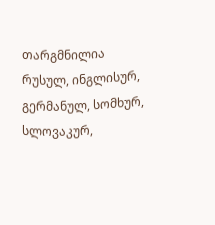თარგმნილია რუსულ, ინგლისურ, გერმანულ, სომხურ, სლოვაკურ,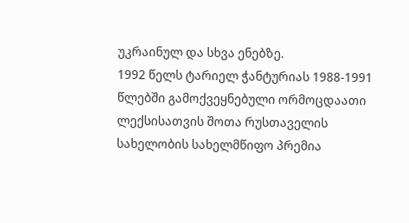უკრაინულ და სხვა ენებზე.
1992 წელს ტარიელ ჭანტურიას 1988-1991 წლებში გამოქვეყნებული ორმოცდაათი ლექსისათვის შოთა რუსთაველის სახელობის სახელმწიფო პრემია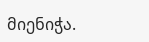მიენიჭა.